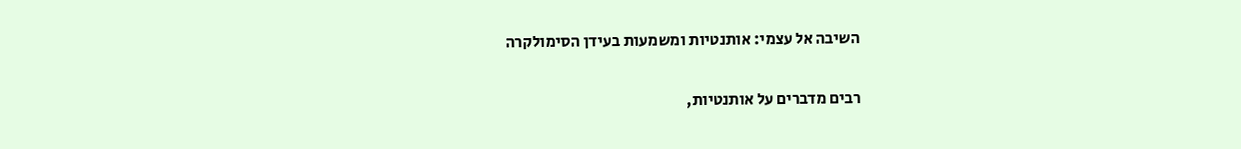השיבה אל עצמי: אותנטיות ומשמעות בעידן הסימולקרה

רבים מדברים על אותנטיות,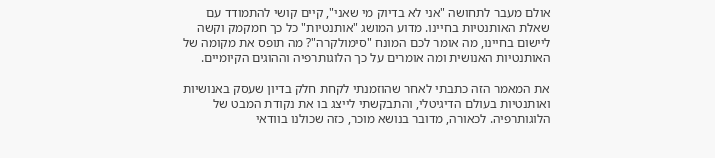אולם מעבר לתחושה "אני לא בדיוק מי שאני", קיים קושי להתמודד עם שאלת האותנטיות בחיינו. מדוע המושג "אותנטיות" כל כך חמקמק וקשה ליישום בחיינו, מה אומר לכם המונח "סימולקרה"? מה תופס את מקומה של האותנטיות האנושית ומה אומרים על כך הלוגותרפיה וההוגים הקיומיים.

את המאמר הזה כתבתי לאחר שהוזמנתי לקחת חלק בדיון שעסק באנושיות ואותנטיות בעולם הדיגיטלי, והתבקשתי לייצג בו את נקודת המבט של הלוגותרפיה. לכאורה, מדובר בנושא מוכר, כזה שכולנו בוודאי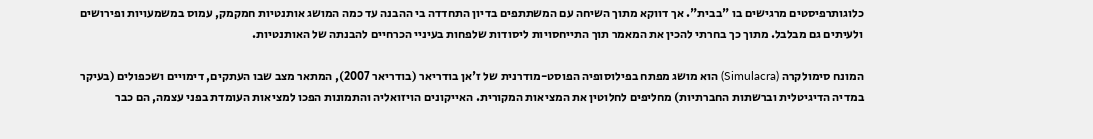כלוגותרפיסטים מרגישים בו "בבית". אך דווקא מתוך השיחה עם המשתתפים בדיון התחדדה בי ההבנה עד כמה המושג אותנטיות חמקמק, עמוס במשמעויות ופירושים ולעיתים גם מבלבל. מתוך כך בחרתי להכין את המאמר תוך התייחסויות ליסודות שלפחות בעיניי הכרחיים להבנתה של האותנטיות.

המונח סימולקרה (Simulacra) הוא מושג מפתח בפילוסופיה הפוסט-מודרנית של ז'אן בודריאר (בודריאר 2007), המתאר מצב שבו העתקים, דימויים ושכפולים (בעיקר במדיה הדיגיטלית וברשתות החברתיות) מחליפים לחלוטין את המציאות המקורית. האייקונים הויזואליה והתמונות הפכו למציאות העומדת בפני עצמה, הם כבר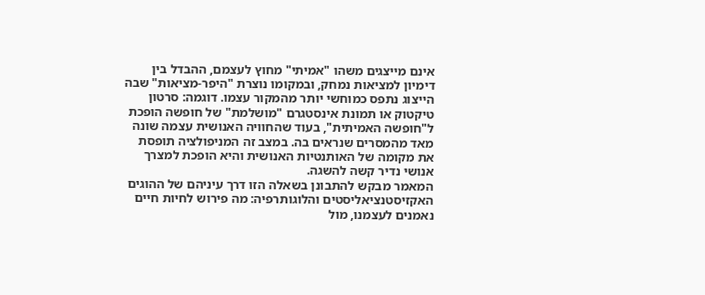אינם מייצגים משהו "אמיתי" מחוץ לעצמם, ההבדל בין דימיון למציאות נמחק, ובמקומו נוצרת "היפר-מציאות" שבה הייצוג נתפס כמוחשי יותר מהמקור עצמו. דוגמה: סרטון טיקטוק או תמונת אינסטגרם "מושלמת" של חופשה הופכת ל"חופשה האמיתית", בעוד שהחוויה האנושית עצמה שונה מאד מהמסרים שנראים בה. במצב זה המניפולציה תופסת את מקומה של האותנטיות האנושית והיא הופכת למצרך אנושי נדיר קשה להשגה.
המאמר מבקש להתבונן בשאלה הזו דרך עיניהם של ההוגים האקזיסטנציאליסטים והלוגותרפיה: מה פירוש לחיות חיים נאמנים לעצמנו, מול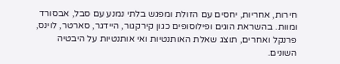חירות, אחריות, יחסים עם הזולת ומפגש בלתי נמנע עם סבל, אבסורד ומוות. בהשראת הוגים ופילוסופים כגון קירקגור, היידגר, סארטר, לוינס, פרנקל ואחרים, תוצג שאלת האותנטיות ואי אותנטיות על היבטיה השונים.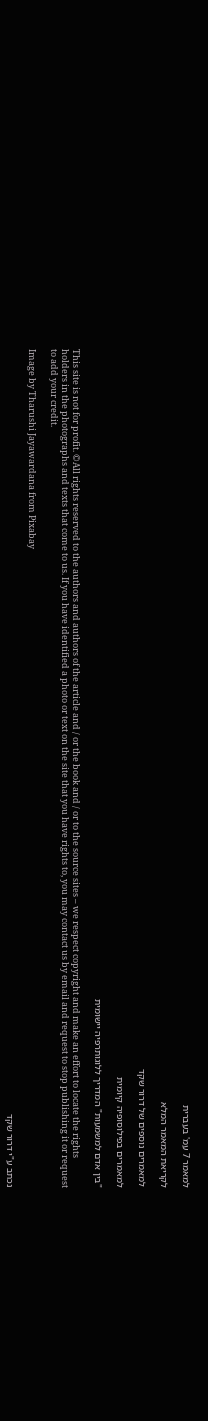למאמר 7 עמ' בעברית

לקריאת המאמר המלא

למאמרים נוספים של דרור שקד

למאמרים בפילוסופיה קיומית

"בין אדם למשמעות" המדריך ללוגותרפיה יישומית

This site is not for profit. ©All rights reserved to the authors and authors of the article and / or the book and / or to the source sites – we respect copyright and make an effort to locate the rights holders in the photographs and texts that come to us. If you have identified a photo or text on the site that you have rights to, you may contact us by email and request to stop publishing it or request to add your credit.

Image by Tharushi Jayawardana from Pixabay

נכתב ע"י דרור שקד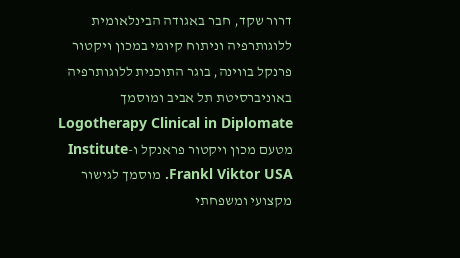דרור שקד, חבר באגודה הבינלאומית ללוגותרפיה וניתוח קיומי במכון ויקטור פרנקל בווינה, בוגר התוכנית ללוגותרפיה באוניברסיטת תל אביב ומוסמך Logotherapy Clinical in Diplomate מטעם מכון ויקטור פראנקל ו-Institute Frankl Viktor USA. מוסמך לגישור מקצועי ומשפחתי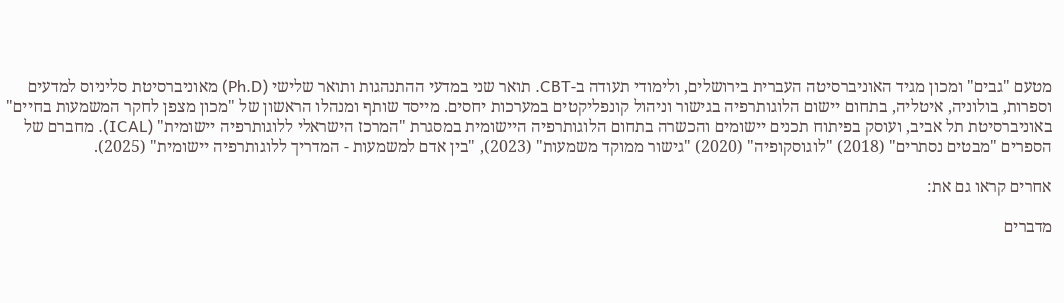מטעם "גבים" ומכון מגיד האוניברסיטה העברית בירושלים, ולימודי תעודה ב-CBT. תואר שני במדעי ההתנהגות ותואר שלישי (Ph.D) מאוניברסיטת סליניוס למדעים וספרות, בולוניה, איטליה, בתחום יישום הלוגותרפיה בגישור וניהול קונפליקטים במערכות יחסים. מייסד שותף ומנהלו הראשון של "מכון מצפן לחקר המשמעות בחיים" באוניברסיטת תל אביב, ועוסק בפיתוח תכנים יישומים והכשרה בתחום הלוגותרפיה היישומית במסגרת "המרכז הישראלי ללוגותרפיה יישומית" (ICAL). מחברם של הספרים "מבטים נסתרים" (2018) "לוגוסקופיה" (2020) "גישור ממוקד משמעות" (2023), "בין אדם למשמעות - המדריך ללוגותרפיה יישומית" (2025).

אחרים קראו גם את:

מדברים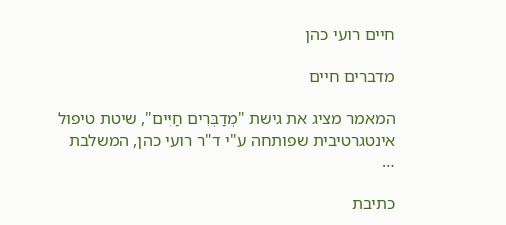חיים רועי כהן

מדברים חיים

המאמר מציג את גישת "מְדַבְּרִים חַיִּים", שיטת טיפול אינטגרטיבית שפותחה ע"י ד"ר רועי כהן, המשלבת …

כתיבת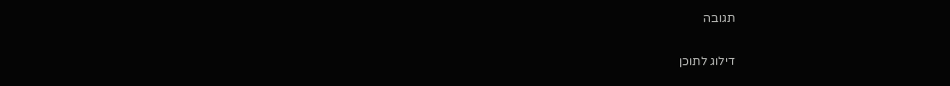תגובה

דילוג לתוכן